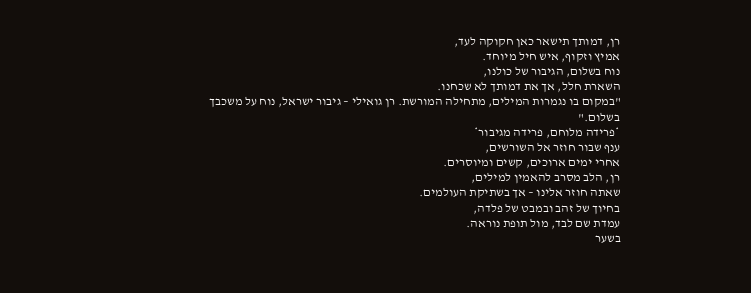רן, דמותך תישאר כאן חקוקה לעד,
אמיץ וזקוף, איש חיל מיוחד.
נוח בשלום, הגיבור של כולנו,
השארת חלל, אך את דמותך לא שכחנו.
"במקום בו נגמרות המילים, מתחילה המורשת. רן גואילי – גיבור ישראל, נוח על משכבך בשלום."
*פרידה מלוחם, פרידה מגיבור*
ענף שבור חוזר אל השורשים,
אחרי ימים ארוכים, קשים ומיוסרים.
רן, הלב מסרב להאמין למילים,
שאתה חוזר אלינו – אך בשתיקת העולמים.
בחיוך של זהב ובמבט של פלדה,
עמדת שם לבד, מול תופת נוראה.
בשער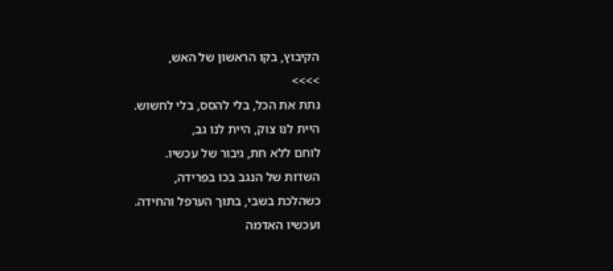הקיבוץ, בקו הראשון של האש,
>>>>
נתת את הכל, בלי להסס, בלי לחשוש.
היית לנו צוק, היית לנו גב,
לוחם ללא חת, גיבור של עכשיו.
השדות של הנגב בכו בפרידה,
כשהלכת בשבי, בתוך הערפל והחידה.
ועכשיו האדמה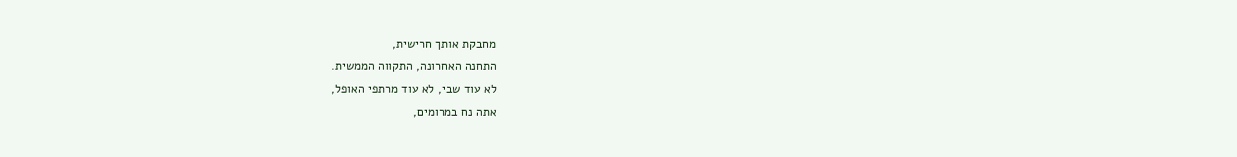מחבקת אותך חרישית,
התחנה האחרונה, התקווה הממשית.
לא עוד שבי, לא עוד מרתפי האופל,
אתה נח במרומים,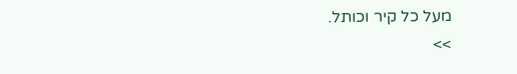מעל כל קיר וכותל.
>>